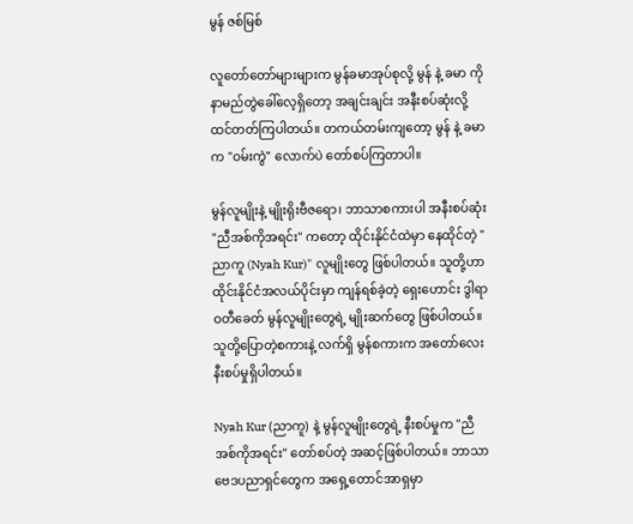မွန် ဇစ်မြစ်

လူတော်တော်များများက မွန်ခမာအုပ်စုလို့ မွန် နဲ့ ခမာ ကို နာမည်တွဲခေါ်လေ့ရှိတော့ အချင်းချင်း အနီးစပ်ဆုံးလို့ ထင်တတ်ကြပါတယ်။ တကယ်တမ်းကျတော့ မွန် နဲ့ ခမာ က "ဝမ်းကွဲ" လောက်ပဲ တော်စပ်ကြတာပါ။

မွန်လူမျိုးနဲ့ မျိုးရိုးဗီဇရော၊ ဘာသာစကားပါ အနီးစပ်ဆုံး "ညီအစ်ကိုအရင်း" ကတော့ ထိုင်းနိုင်ငံထဲမှာ နေထိုင်တဲ့ "ညာကူ (Nyah Kur)" လူမျိုးတွေ ဖြစ်ပါတယ်။ သူတို့ဟာ ထိုင်းနိုင်ငံအလယ်ပိုင်းမှာ ကျန်ရစ်ခဲ့တဲ့ ရှေးဟောင်း ဒွါရာဝတီခေတ် မွန်လူမျိုးတွေရဲ့ မျိုးဆက်တွေ ဖြစ်ပါတယ်။ သူတို့ပြောတဲ့စကားနဲ့ လက်ရှိ မွန်စကားက အတော်လေး နီးစပ်မှုရှိပါတယ်။

Nyah Kur (ညာကူ) နဲ့ မွန်လူမျိုးတွေရဲ့ နီးစပ်မှုက "ညီအစ်ကိုအရင်း" တော်စပ်တဲ့ အဆင့်ဖြစ်ပါတယ်။ ဘာသာဗေဒပညာရှင်တွေက အရှေ့တောင်အာရှမှာ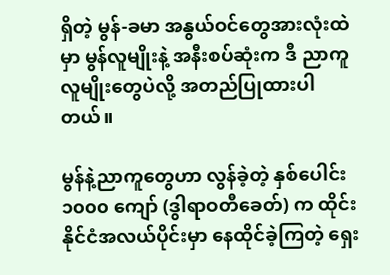ရှိတဲ့ မွန်-ခမာ အနွယ်ဝင်တွေအားလုံးထဲမှာ မွန်လူမျိုးနဲ့ အနီးစပ်ဆုံးက ဒီ ညာကူ လူမျိုးတွေပဲလို့ အတည်ပြုထားပါတယ်။

မွန်နဲ့ညာကူ‌တွေဟာ လွန်ခဲ့တဲ့ နှစ်ပေါင်း ၁၀၀၀ ကျော် (ဒွါရာဝတီခေတ်) က ထိုင်းနိုင်ငံအလယ်ပိုင်းမှာ နေထိုင်ခဲ့ကြတဲ့ ရှေး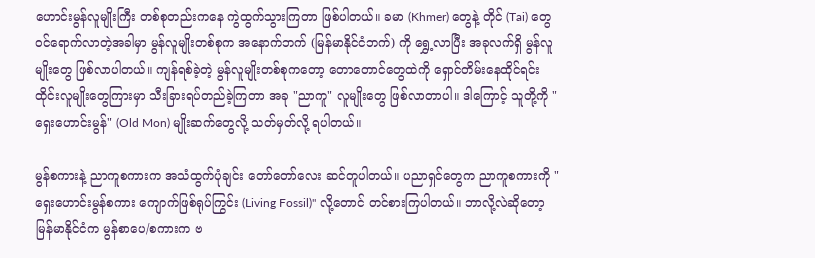ဟောင်းမွန်လူမျိုးကြီး တစ်စုတည်းကနေ ကွဲထွက်သွားကြတာ ဖြစ်ပါတယ်။ ခမာ (Khmer) တွေနဲ့ တိုင် (Tai) တွေ ဝင်ရောက်လာတဲ့အခါမှာ မွန်လူမျိုးတစ်စုက အနောက်ဘက် (မြန်မာနိုင်ငံဘက်) ကို ရွှေ့လာပြီး အခုလက်ရှိ မွန်လူမျိုးတွေ ဖြစ်လာပါတယ်။ ကျန်ရစ်ခဲ့တဲ့ မွန်လူမျိုးတစ်စုကတော့ တောတောင်တွေထဲကို ရှောင်တိမ်းနေထိုင်ရင်း ထိုင်းလူမျိုးတွေကြားမှာ သီးခြားရပ်တည်ခဲ့ကြတာ အခု "ညာကူ" လူမျိုးတွေ ဖြစ်လာတာပါ။ ဒါကြောင့် သူတို့ကို "ရှေးဟောင်းမွန်" (Old Mon) မျိုးဆက်တွေလို့ သတ်မှတ်လို့ ရပါတယ်။

မွန်စကားနဲ့ ညာကူစကားက အသံထွက်ပုံချင်း တော်တော်လေး ဆင်တူပါတယ်။ ပညာရှင်တွေက ညာကူစကားကို "ရှေးဟောင်းမွန်စကား ကျောက်ဖြစ်ရုပ်ကြွင်း (Living Fossil)" လို့တောင် တင်စားကြပါတယ်။ ဘာလို့လဲဆိုတော့ မြန်မာနိုင်ငံက မွန်စာပေ/စကားက ဗ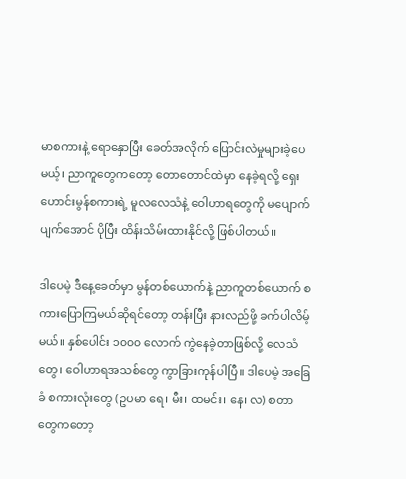မာစကားနဲ့ ရောနှောပြီး ခေတ်အလိုက် ပြောင်းလဲမှုများခဲ့ပေမယ့်၊ ညာကူတွေကတော့ တောတောင်ထဲမှာ နေခဲ့ရလို့ ရှေးဟောင်းမွန်စကားရဲ့ မူလလေသံနဲ့ ဝေါဟာရတွေကို မပျောက်ပျက်အောင် ပိုပြီး ထိန်းသိမ်းထားနိုင်လို့ ဖြစ်ပါတယ်။

ဒါပေမဲ့ ဒီနေ့ခေတ်မှာ မွန်တစ်ယောက်နဲ့ ညာကူတစ်ယောက် စကားပြောကြမယ်ဆိုရင်တော့ တန်းပြီး နားလည်ဖို့ ခက်ပါလိမ့်မယ်။ နှစ်ပေါင်း ၁၀၀၀ လောက် ကွဲနေခဲ့တာဖြစ်လို့ လေသံတွေ၊ ဝေါဟာရအသစ်တွေ ကွာခြားကုန်ပါပြီ။ ဒါပေမဲ့ အခြေခံ စကားလုံးတွေ (ဥပမာ ရေ၊ မီး၊ ထမင်း၊ နေ၊ လ) စတာတွေကတော့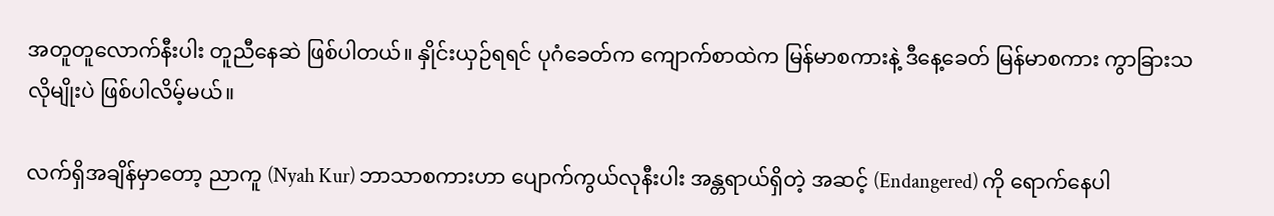အတူတူလောက်နီးပါး တူညီနေဆဲ ဖြစ်ပါတယ်။ နှိုင်းယှဉ်ရရင် ပုဂံခေတ်က ကျောက်စာထဲက မြန်မာစကားနဲ့ ဒီနေ့ခေတ် မြန်မာစကား ကွာခြားသလိုမျိုးပဲ ဖြစ်ပါလိမ့်မယ်။

လက်ရှိအချိန်မှာတော့ ညာကူ (Nyah Kur) ဘာသာစကားဟာ ပျောက်ကွယ်လုနီးပါး အန္တရာယ်ရှိတဲ့ အဆင့် (Endangered) ကို ရောက်နေပါ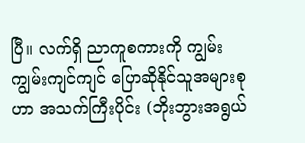ပြီ။ လက်ရှိ ညာကူစကားကို ကျွမ်းကျွမ်းကျင်ကျင် ပြောဆိုနိုင်သူအများစုဟာ အသက်ကြီးပိုင်း (ဘိုးဘွားအရွယ်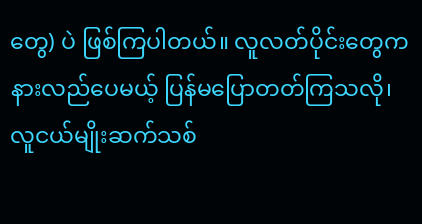တွေ) ပဲ ဖြစ်ကြပါတယ်။ လူလတ်ပိုင်းတွေက နားလည်ပေမယ့် ပြန်မပြောတတ်ကြသလို၊ လူငယ်မျိုးဆက်သစ်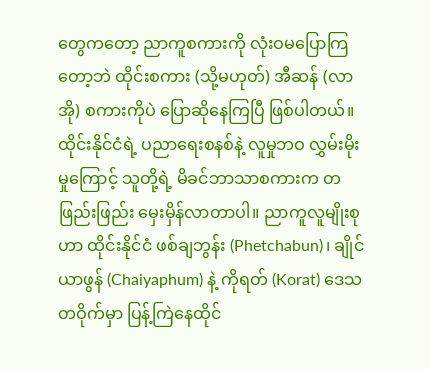တွေကတော့ ညာကူစကားကို လုံးဝမပြောကြတော့ဘဲ ထိုင်းစကား (သို့မဟုတ်) အီဆန် (လာအို) စကားကိုပဲ ပြောဆိုနေကြပြီ ဖြစ်ပါတယ်။ ထိုင်းနိုင်ငံရဲ့ ပညာရေးစနစ်နဲ့ လူမှုဘဝ လွှမ်းမိုးမှုကြောင့် သူတို့ရဲ့ မိခင်ဘာသာစကားက တဖြည်းဖြည်း မှေးမှိန်လာတာပါ။ ညာကူလူမျိုးစုဟာ ထိုင်းနိုင်ငံ ဖစ်ချဘွန်း (Phetchabun)၊ ချိုင်ယာဖွန် (Chaiyaphum) နဲ့ ကိုရတ် (Korat) ဒေသတဝိုက်မှာ ပြန့်ကြဲနေထိုင်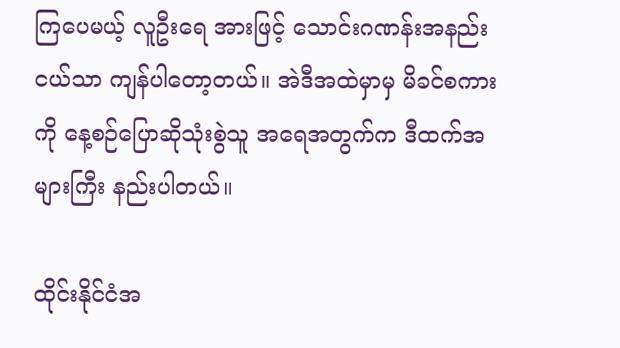ကြပေမယ့် လူဦးရေ အားဖြင့် သောင်းဂဏန်းအနည်းငယ်သာ ကျန်ပါတော့တယ်။ အဲဒီအထဲမှာမှ မိခင်စကားကို နေ့စဉ်ပြောဆိုသုံးစွဲသူ အရေအတွက်က ဒီထက်အများကြီး နည်းပါတယ်။

ထိုင်းနိုင်ငံအ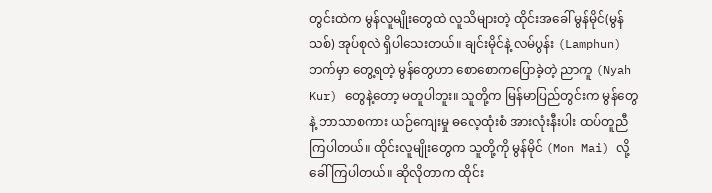တွင်းထဲက မွန်လူမျိုးတွေထဲ လူသိများတဲ့ ထိုင်းအခေါ် မွန်မိုင်(မွန်သစ်) အုပ်စုလဲ ရှိပါသေးတယ်။ ချင်းမိုင်နဲ့ လမ်ပွန်း (Lamphun) ဘက်မှာ တွေ့ရတဲ့ မွန်တွေဟာ စောစောကပြောခဲ့တဲ့ ညာကူ (Nyah Kur) တွေနဲ့တော့ မတူပါဘူး။ သူတို့က မြန်မာပြည်တွင်းက မွန်တွေနဲ့ ဘာသာစကား ယဉ်ကျေးမှု ဓလေ့ထုံးစံ အားလုံးနီးပါး ထပ်တူညီကြပါတယ်။ ထိုင်းလူမျိုးတွေက သူတို့ကို မွန်မိုင် (Mon Mai) လို့ ခေါ်ကြပါတယ်။ ဆိုလိုတာက ထိုင်း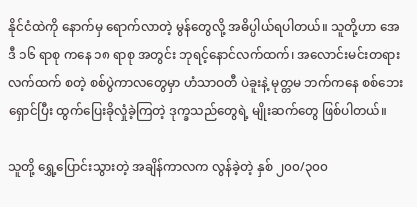နိုင်ငံထဲကို နောက်မှ ရောက်လာတဲ့ မွန်တွေလို့ အဓိပ္ပါယ်ရပါတယ်။ သူတို့ဟာ အေဒီ ၁၆ ရာစု ကနေ ၁၈ ရာစု အတွင်း ဘုရင့်နောင်လက်ထက်၊ အလောင်းမင်းတရားလက်ထက် စတဲ့ စစ်ပွဲကာလတွေမှာ ဟံသာဝတီ ပဲခူးနဲ့ မုတ္တမ ဘက်ကနေ စစ်ဘေးရှောင်ပြီး ထွက်ပြေးခိုလှုံခဲ့ကြတဲ့ ဒုက္ခသည်တွေရဲ့ မျိုးဆက်တွေ ဖြစ်ပါတယ်။

သူတို့ ရွှေ့ပြောင်းသွားတဲ့ အချိန်ကာလက လွန်ခဲ့တဲ့ နှစ် ၂၀၀/၃၀၀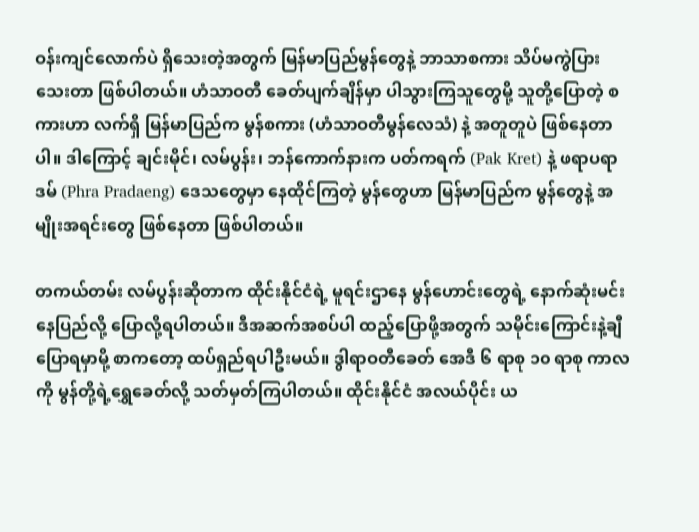ဝန်းကျင်လောက်ပဲ ရှိသေးတဲ့အတွက် မြန်မာပြည်မွန်တွေနဲ့ ဘာသာစကား သိပ်မကွဲပြားသေးတာ ဖြစ်ပါတယ်။ ဟံသာဝတီ ခေတ်ပျက်ချိန်မှာ ပါသွားကြသူတွေမို့ သူတို့ပြောတဲ့ စကားဟာ လက်ရှိ မြန်မာပြည်က မွန်စကား (ဟံသာဝတီမွန်လေသံ) နဲ့ အတူတူပဲ ဖြစ်နေတာပါ။ ဒါကြောင့် ချင်းမိုင်၊ လမ်ပွန်း၊ ဘန်ကောက်နားက ပတ်ကရက် (Pak Kret) နဲ့ ဖရာပရာဒမ် (Phra Pradaeng) ဒေသတွေမှာ နေထိုင်ကြတဲ့ မွန်တွေဟာ မြန်မာပြည်က မွန်တွေနဲ့ အမျိုးအရင်းတွေ ဖြစ်နေတာ ဖြစ်ပါတယ်။

တကယ်တမ်း လမ်ပွန်းဆိုတာက ထိုင်းနိုင်ငံရဲ့ မူရင်းဌာနေ မွန်ဟောင်းတွေရဲ့ နောက်ဆုံးမင်းနေပြည်လို့ ပြောလို့ရပါတယ်။ ဒီအဆက်အစပ်ပါ ထည့်ပြောဖို့အတွက် သမိုင်းကြောင်းနဲ့ချီပြောရမှာမို့ စာကတော့ ထပ်ရှည်ရပါဦးမယ်။ ဒွါရာဝတီခေတ် အေဒီ ၆ ရာစု ၁၀ ရာစု ကာလကို မွန်တို့ရဲ့ရွှေခေတ်လို့ သတ်မှတ်ကြပါတယ်။ ထိုင်းနိုင်ငံ အလယ်ပိုင်း ယ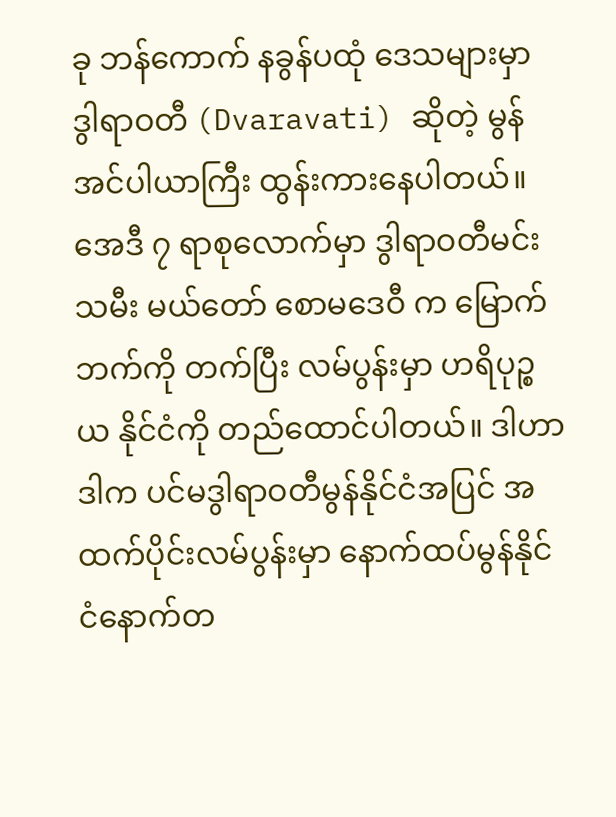ခု ဘန်ကောက် နခွန်ပထုံ ဒေသများမှာ ဒွါရာဝတီ (Dvaravati) ဆိုတဲ့ မွန်အင်ပါယာကြီး ထွန်းကားနေပါတယ်။ အေဒီ ၇ ရာစုလောက်မှာ ဒွါရာဝတီမင်းသမီး မယ်တော် စောမဒေဝီ က မြောက်ဘက်ကို တက်ပြီး လမ်ပွန်းမှာ ဟရိပုဉ္စယ နိုင်ငံကို တည်ထောင်ပါတယ်။ ဒါဟာ ဒါက ပင်မဒွါရာဝတီမွန်နိုင်ငံအပြင် အထက်ပိုင်းလမ်ပွန်းမှာ နောက်ထပ်မွန်နိုင်ငံနောက်တ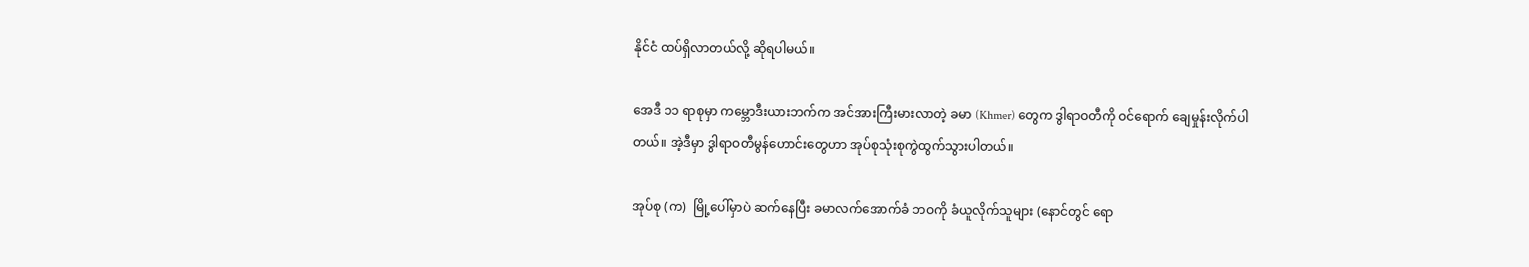နိုင်ငံ ထပ်ရှိလာတယ်လို့ ဆိုရပါမယ်။

အေဒီ ၁၁ ရာစုမှာ ကမ္ဘောဒီးယားဘက်က အင်အားကြီးမားလာတဲ့ ခမာ (Khmer) တွေက ဒွါရာဝတီကို ဝင်ရောက် ချေမှုန်းလိုက်ပါတယ်။ အဲ့ဒီမှာ ဒွါရာဝတီမွန်ဟောင်းတွေဟာ အုပ်စုသုံးစုကွဲထွက်သွားပါတယ်။

အုပ်စု (က)  မြို့ပေါ်မှာပဲ ဆက်နေပြီး ခမာလက်အောက်ခံ ဘဝကို ခံယူလိုက်သူများ (နောင်တွင် ရော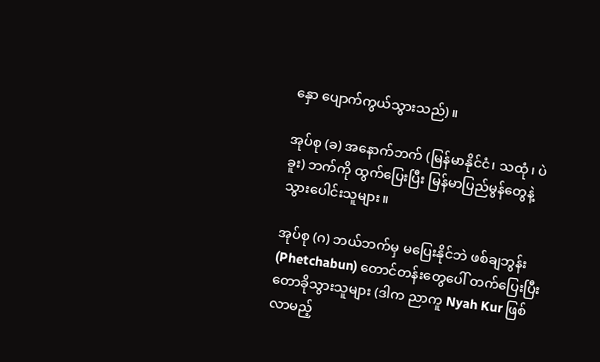နှော ပျောက်ကွယ်သွားသည်)။

အုပ်စု (ခ) အနောက်ဘက် (မြန်မာနိုင်ငံ၊ သထုံ၊ ပဲခူး) ဘက်ကို ထွက်ပြေးပြီး မြန်မာပြည်မွန်တွေနဲ့ သွားပေါင်းသူများ။

အုပ်စု (ဂ) ဘယ်ဘက်မှ မပြေးနိုင်ဘဲ ဖစ်ချဘွန်း (Phetchabun) တောင်တန်းတွေပေါ် တက်ပြေးပြီး တောခိုသွားသူများ (ဒါက ညာကူ Nyah Kur ဖြစ်လာမည့်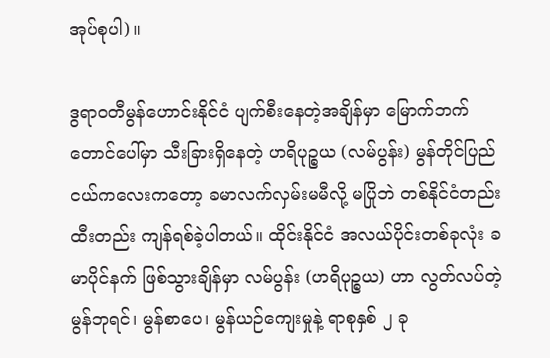အုပ်စုပါ)။

ဒွရာဝတီမွန်ဟောင်းနိုင်ငံ ပျက်စီးနေတဲ့အချိန်မှာ မြောက်ဘက် တောင်ပေါ်မှာ သီးခြားရှိနေတဲ့ ဟရိပုဉ္စယ (လမ်ပွန်း) မွန်တိုင်ပြည်ငယ်ကလေးကတော့ ခမာလက်လှမ်းမမီလို့ မပြိုဘဲ တစ်နိုင်ငံတည်း ထီးတည်း ကျန်ရစ်ခဲ့ပါတယ်။ ထိုင်းနိုင်ငံ အလယ်ပိုင်းတစ်ခုလုံး ခမာပိုင်နက် ဖြစ်သွားချိန်မှာ လမ်ပွန်း (ဟရိပုဉ္စယ) ဟာ လွတ်လပ်တဲ့ မွန်ဘုရင်၊ မွန်စာပေ၊ မွန်ယဉ်ကျေးမှုနဲ့ ရာစုနှစ် ၂ ခု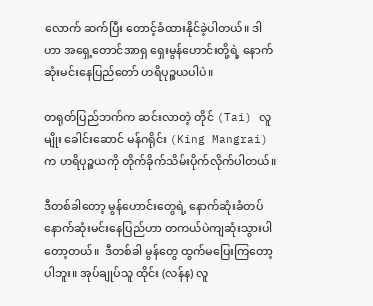လောက် ဆက်ပြီး တောင့်ခံထားနိုင်ခဲ့ပါတယ်။ ဒါဟာ အရှေ့တောင်အာရှ ရှေးမွန်ဟောင်းတို့ရဲ့ နောက်ဆုံးမင်းနေပြည်တော် ဟရိပုဉ္စယပါပဲ။

တရုတ်ပြည်ဘက်က ဆင်းလာတဲ့ တိုင် (Tai) လူမျိုး ခေါင်းဆောင် မန်ဂရိုင်း (King Mangrai) က ဟရိပုဉ္စယကို တိုက်ခိုက်သိမ်းပိုက်လိုက်ပါတယ်။

ဒီတစ်ခါတော့ မွန်ဟောင်းတွေရဲ့ နောက်ဆုံးခံတပ် နောက်ဆုံးမင်းနေပြည်ဟာ တကယ်ပဲကျဆုံးသွားပါတော့တယ်။  ဒီတစ်ခါ မွန်တွေ ထွက်မပြေးကြတော့ပါဘူး။ အုပ်ချုပ်သူ ထိုင်း (လန်န) လူ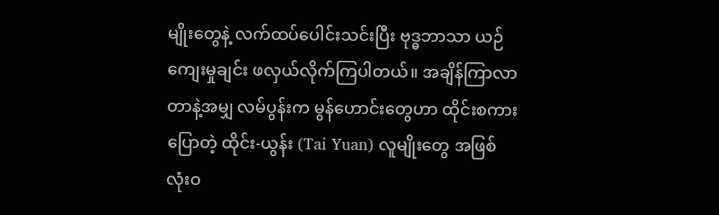မျိုးတွေနဲ့ လက်ထပ်ပေါင်းသင်းပြီး ဗုဒ္ဓဘာသာ ယဉ်ကျေးမှုချင်း ဖလှယ်လိုက်ကြပါတယ်။ အချိန်ကြာလာတာနဲ့အမျှ လမ်ပွန်းက မွန်ဟောင်းတွေဟာ ထိုင်းစကားပြောတဲ့ ထိုင်း-ယွန်း (Tai Yuan) လူမျိုးတွေ အဖြစ် လုံးဝ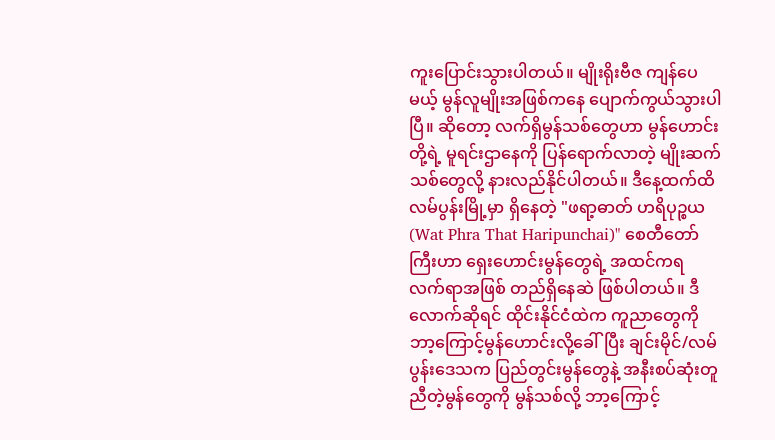ကူးပြောင်းသွားပါတယ်။ မျိုးရိုးဗီဇ ကျန်ပေမယ့် မွန်လူမျိုးအဖြစ်ကနေ ပျောက်ကွယ်သွားပါပြီ။ ဆိုတော့ လက်ရှိမွန်သစ်တွေဟာ မွန်ဟောင်းတို့ရဲ့ မူရင်းဌာနေကို ပြန်ရောက်လာတဲ့ မျိုးဆက်သစ်တွေလို့ နားလည်နိုင်ပါတယ်။ ဒီနေ့ထက်ထိ လမ်ပွန်းမြို့မှာ ရှိနေတဲ့ "ဖရာ့ဓာတ် ဟရိပုဉ္စယ (Wat Phra That Haripunchai)" စေတီတော်ကြီးဟာ ရှေးဟောင်းမွန်တွေရဲ့ အထင်ကရ လက်ရာအဖြစ် တည်ရှိနေဆဲ ဖြစ်ပါတယ်။ ဒီလောက်ဆိုရင် ထိုင်းနိုင်ငံထဲက ကူညာတွေကို ဘာ့ကြောင့်မွန်ဟောင်းလို့ခေါ်ပြီး ချင်းမိုင်/လမ်ပွန်းဒေသက ပြည်တွင်းမွန်တွေနဲ့ အနီးစပ်ဆုံးတူညီတဲ့မွန်တွေကို မွန်သစ်လို့ ဘာ့ကြောင့်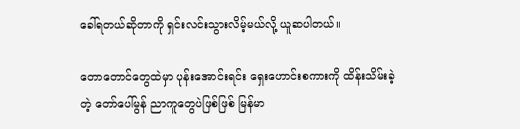ခေါ်ရတယ်ဆိုတာကို ရှင်းလင်းသွားလိမ့်မယ်လို့ ယူဆပါတယ်။

တောတောင်တွေထဲမှာ ပုန်းအောင်းရင်း ရှေးဟောင်းစကားကို ထိန်းသိမ်းခဲ့တဲ့ တော်ပေါ်မွန် ညာကူတွေပဲဖြစ်ဖြစ် မြန်မာ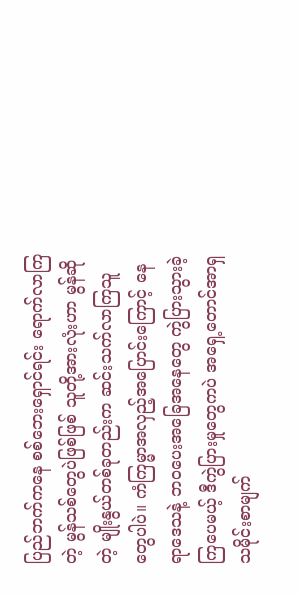ပြည်ဘက်ကနေ စစ်ဘေးရှောင်ရင်း ရောက်လာကြတဲ့ မွန်သစ်တွေပဲဖြစ်ဖြစ် သူတို့အားလုံးဟာ မွန်ဆိုတဲ့ မျိုးနွယ်တစ်ခုတည်းက ဆင်းသက်လာကြသူတွေပါပဲ။ ကံကြမ္မာအလှည့်အပြောင်းကြောင့် နေရာဒေသနဲ့ ဘဝပေးအခြေအနေတွေ ကွဲပြားသွားခဲ့ကြပေမယ့် ဒီကွဲပြားမှုတွေကပဲ အရှေ့တောင်အာရှ သမိုင်းစာမျက်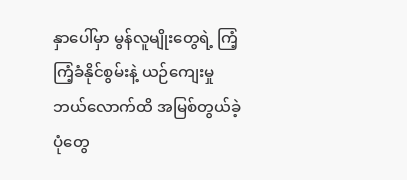နှာပေါ်မှာ မွန်လူမျိုးတွေရဲ့ ကြံ့ကြံ့ခံနိုင်စွမ်းနဲ့ ယဉ်ကျေးမှု ဘယ်လောက်ထိ အမြစ်တွယ်ခဲ့ပုံတွေ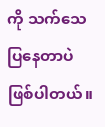ကို သက်သေပြနေတာပဲ ဖြစ်ပါတယ်။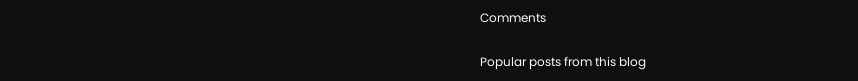Comments

Popular posts from this blog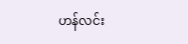ဟန်လင်း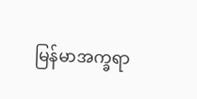မြန်မာအက္ခရာ